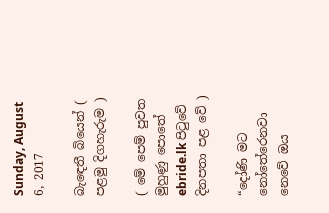Sunday, August 6, 2017

බැඳෙතී බියෙන් ( පළමු දිගහැරුම )

( මේ පෙම් පුවත මුහුණු පොතේ ebride.lk පිටුවේ දිනපතා පළ වේ )

“දෝණි මට නෝතේරෙනවා නෙවේ ඔය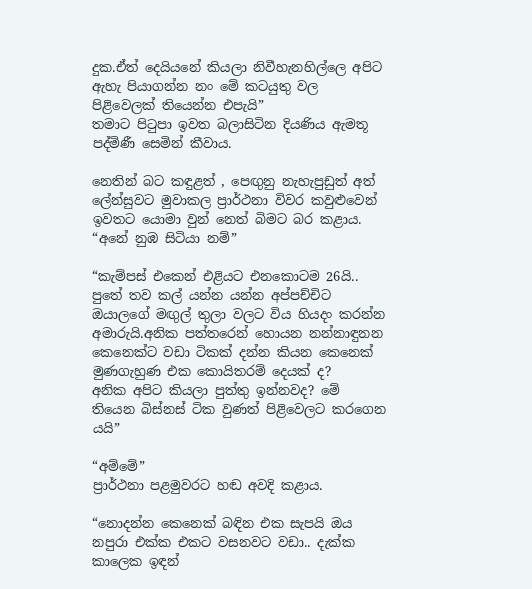දුක.ඒත් දෙයියනේ කියලා නිවීහැනහිල්ලෙ අපිට ඇහැ පියාගන්න නං මේ කටයුතු වල පිළිවෙලක් තියෙන්න එපැයි”
තමාට පිටුපා ඉවත බලාසිටින දියණිය ඇමතූ පද්මිණී සෙමින් කීවාය.

නෙතින් බට කඳුළත් , පෙඟුනු නැහැපුඩුත් අත් ලේන්සුවට මුවාකල ප්‍රාර්ථනා විවර කවුළුවෙන් ඉවතට යොමා වුන් නෙත් බිමට බර කළාය.
“අනේ නුඹ සිටියා නම්”

“කැම්පස් එකෙන් එළියට එනකොටම 26යි.. පුතේ තව කල් යන්න යන්න අප්පච්චිට ඔයාලගේ මඟුල් තුලා වලට විය හියදං කරන්න අමාරුයි.අනික පත්තරෙන් හොයන නන්නාඳුනන කෙනෙක්ට වඩා ටිකක් දන්න කියන කෙනෙක් මුණගැහුණ එක කොයිතරම් දෙයක් ද?
අනික අපිට කියලා පුත්තු ඉන්නවද? මේ තියෙන බිස්නස් ටික වුණත් පිළිවෙලට කරගෙන යයි”

“අම්මේ”
ප්‍රාර්ථනා පළමුවරට හඬ අවදි කළාය.

“නොදන්න කෙනෙක් බඳින එක සැපයි ඔය නපුරා එක්ක එකට වසනවට වඩා.. දැක්ක කාලෙක ඉඳන්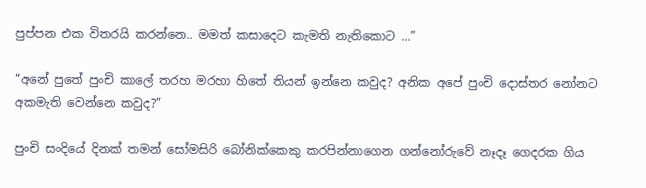පුප්පන එක විතරයි කරන්නෙ.. මමත් කසාදෙට කැමති නැතිකොට ...”

“අනේ පුතේ පුංචි කාලේ තරහ මරහා හිතේ තියන් ඉන්නෙ කවුද? අනික අපේ පුංචි දොස්තර නෝනට අකමැති වෙන්නෙ කවුද?”

පුංචි සංදියේ දිනක් තමන් සෝමසිරි බෝනික්කෙකු කරපින්නාගෙන ගන්නෝරුවේ නෑදෑ ගෙදරක ගිය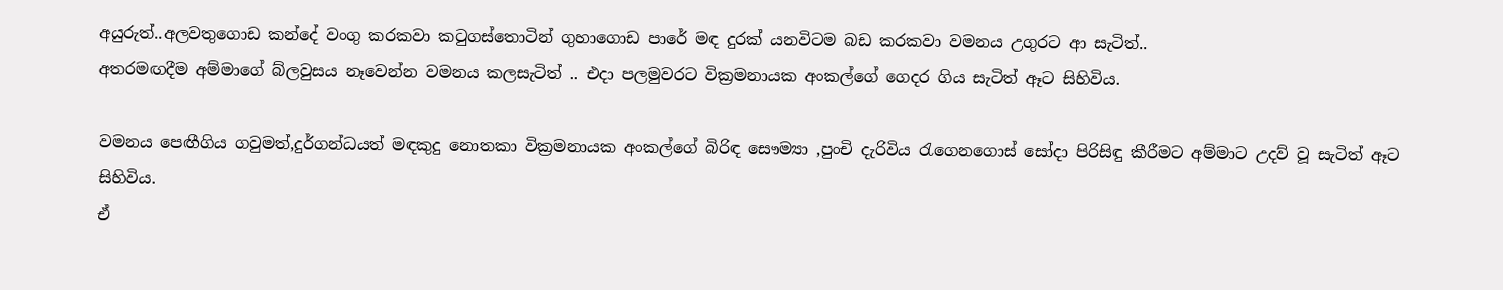අයුරුත්..අලවතුගොඩ කන්දේ වංගු කරකවා කටුගස්තොටින් ගුහාගොඩ පාරේ මඳ දුරක් යනවිටම බඩ කරකවා වමනය උගුරට ආ සැටිත්..
අතරමඟදීම අම්මාගේ බ්ලවුසය නෑවෙන්න වමනය කලසැටිත් .. එදා පලමුවරට වික්‍රමනායක අංකල්ගේ ගෙදර ගිය සැටිත් ඈට සිහිවිය.

වමනය පෙඟීගිය ගවුමත්,දුර්ගන්ධයත් මඳකුදු නොතකා වික්‍රමනායක අංකල්ගේ බිරිඳ සෞම්‍යා ,පුංචි දැරිවිය රැගෙනගොස් සෝදා පිරිසිඳු කීරීමට අම්මාට උදව් වූ සැටිත් ඈට සිහිවිය.
ඒ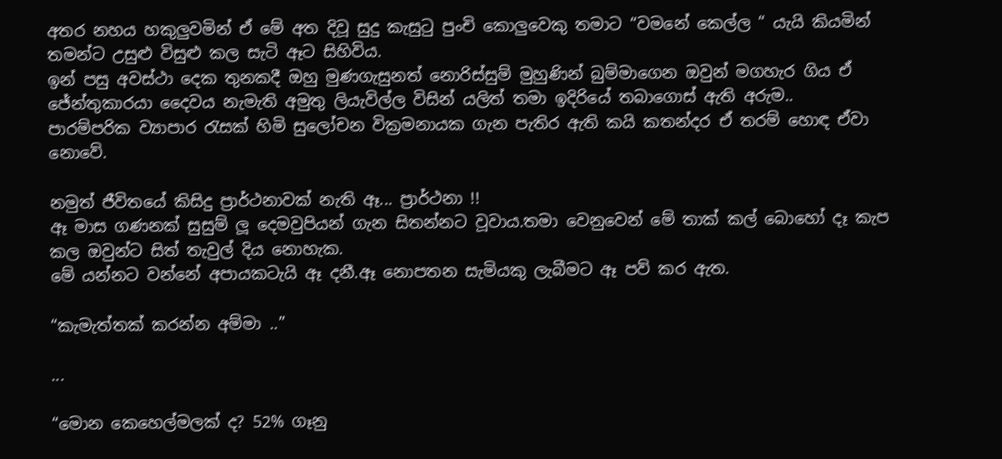අතර නහය හකුලුවමින් ඒ මේ අත දිවූ සුදු කැසුටු පුංචි කොලුවෙකු තමාට “වමනේ කෙල්ල “ යැයි කියමින් තමන්ට උසුළු විසුළු කල සැටි ඈට සිහිවිය.
ඉන් පසු අවස්ථා දෙක තුනකදී ඔහු මුණගැසුනත් නොරිස්සුම් මුහුණින් බුම්මාගෙන ඔවුන් මගහැර ගිය ඒ ජේන්තුකාරයා දෛවය නැමැති අමුතු ලියැවිල්ල විසින් යලිත් තමා ඉදිරියේ තබාගොස් ඇති අරුම..
පාරම්පරික ව්‍යාපාර රැසක් හිමි සුලෝචන වික්‍රමනායක ගැන පැතිර ඇති කයි කතන්දර ඒ තරම් හොඳ ඒවා නොවේ.

නමුත් ජීවිතයේ කිසිදු ප්‍රාර්ථනාවක් නැති ඈ... ප්‍රාර්ථනා !!
ඈ මාස ගණනක් සුසුම් ලූ දෙමවුපියන් ගැන සිතන්නට වූවාය.තමා වෙනුවෙන් මේ තාක් කල් බොහෝ දෑ කැප කල ඔවුන්ට සිත් තැවුල් දිය නොහැක.
මේ යන්නට වන්නේ අපායකටැයි ඈ දනී.ඈ නොපතන සැමියකු ලැබීමට ඈ පව් කර ඇත.

“කැමැත්තක් කරන්න අම්මා ..”

...

“මොන කෙහෙල්මලක් ද? 52% ගෑනු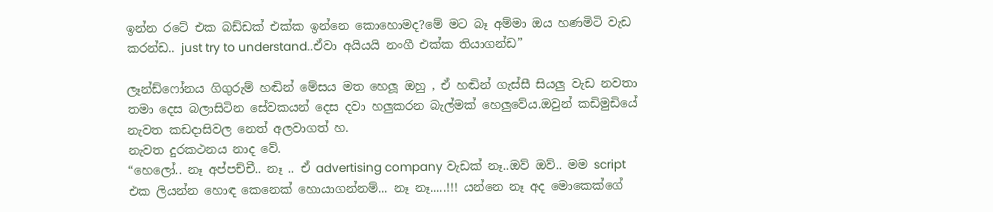ඉන්න රටේ එක බඩ්ඩක් එක්ක ඉන්නෙ කොහොමද?මේ මට බෑ අම්මා ඔය හණමිටි වැඩ කරන්ඩ.. just try to understand..ඒවා අයියයි නංගී එක්ක තියාගන්ඩ”

ලෑන්ඩ්ෆෝනය ගිගුරුම් හඬින් මේසය මත හෙලූ ඔහු , ඒ හඬින් ගැස්සී සියලු වැඩ නවතා තමා දෙස බලාසිටින සේවකයන් දෙස දවා හලුකරන බැල්මක් හෙලුවේය.ඔවුන් කඩිමුඩියේ නැවත කඩදාසිවල නෙත් අලවාගත් හ.
නැවත දුරකථනය නාද වේ.
“හෙලෝ.. නෑ අප්පච්චී.. නෑ .. ඒ advertising company වැඩක් නෑ..ඔව් ඔව්.. මම script එක ලියන්න හොඳ කෙනෙක් හොයාගන්නම්... නෑ නෑ.....!!! යන්නෙ නෑ අද මොකෙක්ගේ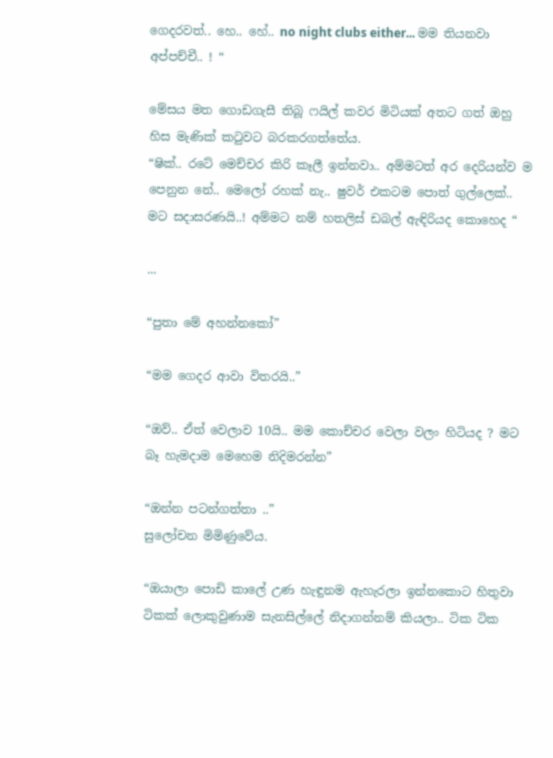ගෙදරවත්.. හෙ.. හේ.. no night clubs either... මම තියනවා අප්පච්චී.. ! “

මේසය මත ගොඩගැසී තිබූ ෆයිල් කවර මිටියක් අතට ගත් ඔහු හිස මැණික් කටුවට බරකරගත්තේය.
“ෂික්.. රටේ මෙච්චර කිරි කෑලී ඉන්නවා.. අම්මටත් අර දෙරියන්ව ම පෙනුන නේ.. මෙලෝ රහක් නැ.. ෂුවර් එකටම පොත් ගුල්ලෙක්.. මට සදාසරණයි..! අම්මට නම් හතලිස් ඩබල් ඇඳිරියද කොහෙද “

...

“පුතා මේ අහන්නකෝ”

“මම ගෙදර ආවා විතරයි..”

“ඔව්.. ඒත් වෙලාව 10යි.. මම කොච්චර වෙලා වලං හිටියද ? මට බෑ හැමදාම මෙහෙම නිදිමරන්න”

“ඔන්න පටන්ගත්තා ..”
සුලෝචන මිමිණුවේය.

“ඔයාලා පොඩි කාලේ උණ හැඳුනම ඇහැරලා ඉන්නකොට හිතුවා ටිකක් ලොකුවුණාම සැනසිල්ලේ නිදාගන්නම් කියලා.. ටික ටික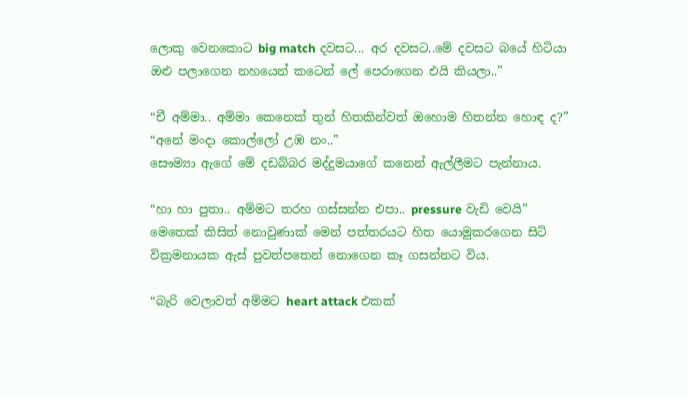ලොකු වෙනකොට big match දවසට... අර දවසට..මේ දවසට බයේ හිටියා ඔළු පලාගෙන නහයෙන් කටෙන් ලේ පෙරාගෙන එයි කියලා..”

“චී අම්මා.. අම්මා කෙනෙක් තුන් හිතකින්වත් ඔහොම හිතන්න හොඳ ද?”
“අනේ මංදා කොල්ලෝ උඹ නං..”
සෞම්‍යා ඇගේ මේ දඩබ්බර මද්දුමයාගේ කනෙන් ඇල්ලීමට පැන්නාය.

“හා හා පුතා.. අම්මට තරහ ගස්සන්න එපා.. pressure වැඩි වෙයි”
මෙතෙක් කිසිත් නොවුණාක් මෙන් පත්තරයට හිත යොමුකරගෙන සිටි වික්‍රමනායක ඇස් පුවත්පතෙන් නොගෙන කෑ ගසන්නට විය.

“බැරි වෙලාවත් අම්මට heart attack එකක්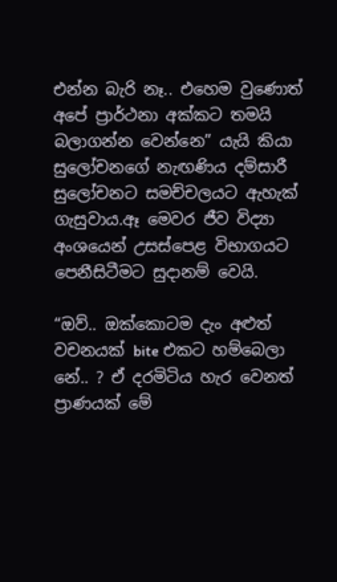එන්න බැරි නෑ.. එහෙම වුණොත් අපේ ප්‍රාර්ථනා අක්කට තමයි බලාගන්න වෙන්නෙ” යැයි කියා  සුලෝචනගේ නැඟණිය දම්සාරී සුලෝචනට සමච්චලයට ඇහැක් ගැසුවාය.ඈ මෙවර ජීව විද්‍යා අංශයෙන් උසස්පෙළ විභාගයට පෙනීසිටීමට සුදානම් වෙයි.

“ඔව්.. ඔක්කොටම දැං අළුත් වචනයක් bite එකට හම්බෙලා නේ.. ? ඒ දරමිටිය හැර වෙනත් ප්‍රාණයක් මේ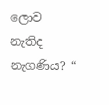ලොව නැතිද නැගණිය? “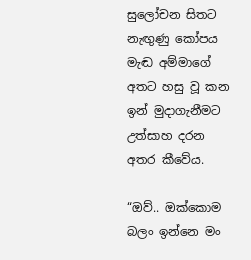සුලෝචන සිතට නැඟුණු කෝපය මැඬ අම්මාගේ අතට හසු වූ කන ඉන් මුදාගැනීමට උත්සාහ දරන අතර කීවේය.

“ඔව්.. ඔක්කොම බලං ඉන්නෙ මං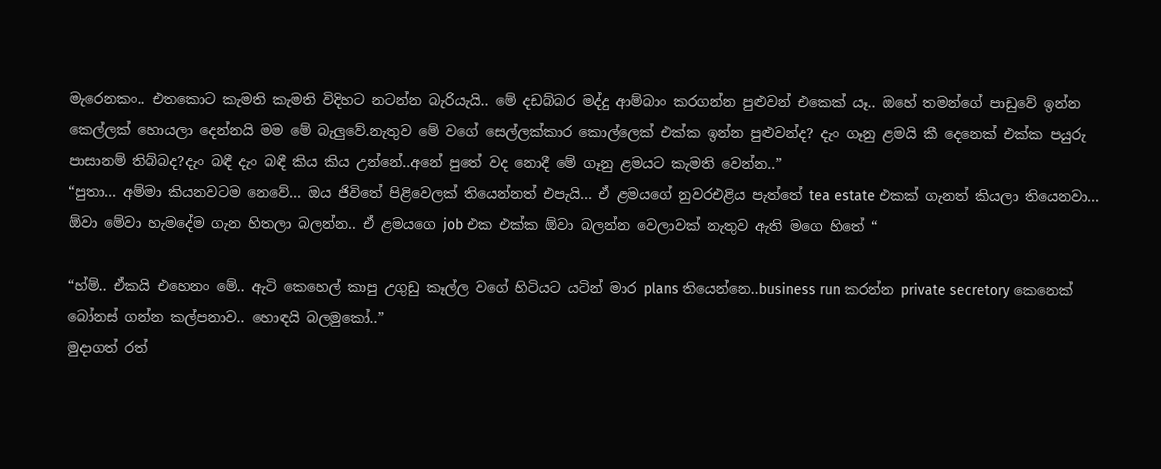මැරෙනකං.. එතකොට කැමති කැමති විදිහට නටන්න බැරියැයි.. මේ දඩබ්බර මද්දු ආම්බාං කරගන්න පුළුවන් එකෙක් යෑ.. ඔහේ තමන්ගේ පාඩුවේ ඉන්න කෙල්ලක් හොයලා දෙන්නයි මම මේ බැලුවේ.නැතුව මේ වගේ සෙල්ලක්කාර කොල්ලෙක් එක්ක ඉන්න පුළුවන්ද? දැං ගෑනු ළමයි කී දෙනෙක් එක්ක පයුරු පාසානම් තිබ්බද?දැං බඳී දැං බඳී කිය කිය උන්නේ..අනේ පුතේ වද නොදී මේ ගෑනු ළමයට කැමති වෙන්න..”
“පුතා... අම්මා කියනවටම නෙවේ... ඔය ජිවිතේ පිළිවෙලක් තියෙන්නත් එපැයි... ඒ ළමයගේ නුවරඑළිය පැත්තේ tea estate එකක් ගැනත් කියලා තියෙනවා... ඕවා මේවා හැමදේම ගැන හිතලා බලන්න.. ඒ ළමයගෙ job එක එක්ක ඕවා බලන්න වෙලාවක් නැතුව ඇති මගෙ හිතේ “

“හ්ම්.. ඒකයි එහෙනං මේ.. ඇටි කෙහෙල් කාපු උගුඩු කෑල්ල වගේ හිටියට යටින් මාර plans තියෙන්නෙ..business run කරන්න private secretory කෙනෙක් බෝනස් ගන්න කල්පනාව.. හොඳයි බලමුකෝ..”
මුදාගත් රත්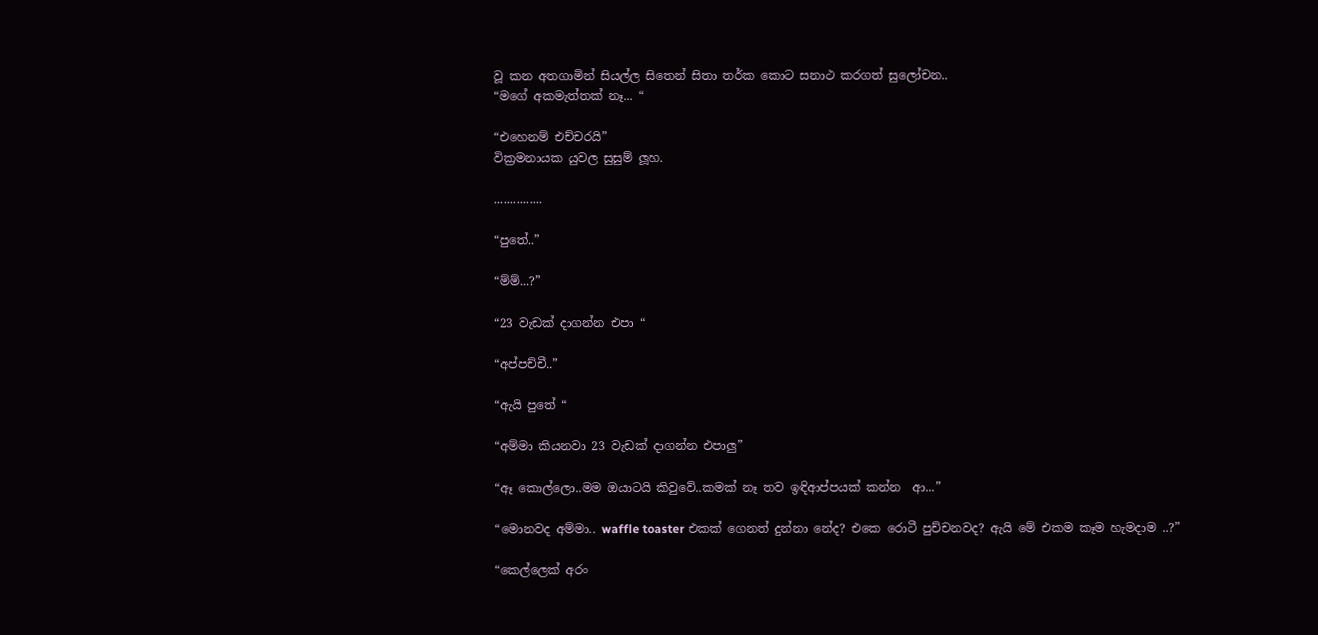වූ කන අතගාමින් සියල්ල සිතෙන් සිතා තර්ක කොට සනාථ කරගත් සුලෝචන..
“මගේ අකමැත්තක් නෑ... “

“එහෙනම් එච්චරයි”
වික්‍රමනායක යුවල සුසුම් ලූහ.

...............

“පුතේ..”

“ම්ම්...?”

“23 වැඩක් දාගන්න එපා “

“අප්පච්චී..”

“ඇයි පුතේ “

“අම්මා කියනවා 23 වැඩක් දාගන්න එපාලු”

“ඈ කොල්ලො..මම ඔයාටයි කිවුවේ..කමක් නෑ තව ඉඳිආප්පයක් කන්න  ආ...”

“මොනවද අම්මා.. waffle toaster එකක් ගෙනත් දුන්නා නේද? එකෙ රොටී පුච්චනවද? ඇයි මේ එකම කෑම හැමදාම ..?”

“කෙල්ලෙක් අරං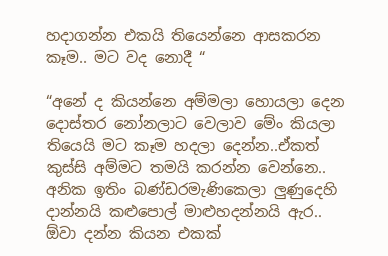හදාගන්න එකයි තියෙන්නෙ ආසකරන කෑම.. මට වද නොදී “

“අනේ ද කියන්නෙ අම්මලා හොයලා දෙන දොස්තර නෝනලාට වෙලාව මේං කියලා තියෙයි මට කෑම හදලා දෙන්න..ඒකත් කුස්සි අම්මට තමයි කරන්න වෙන්නෙ.. අනික ඉතිං බණ්ඩරමැණිකෙලා ලුණුදෙහි දාන්නයි කළුපොල් මාළුහදන්නයි ඇර.. ඕවා දන්න කියන එකක්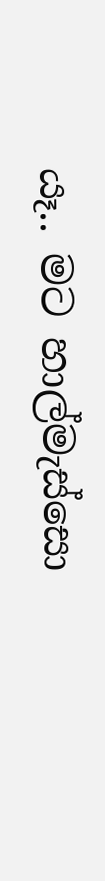යෑ.. මට හාල්මැස්සො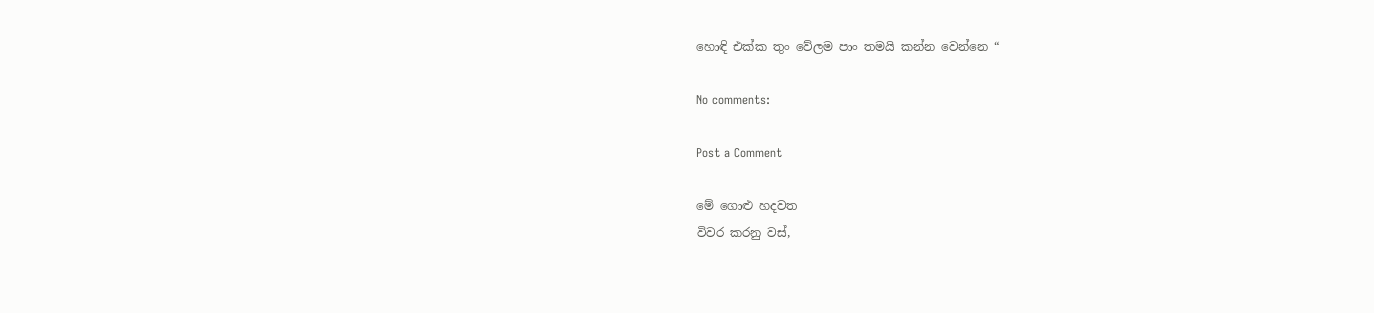හොඳි එක්ක තුං වේලම පාං තමයි කන්න වෙන්නෙ “

No comments:

Post a Comment

මේ ගොළු හදවත
විවර කරනු වස්,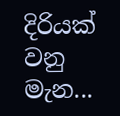දිරියක් වනු මැන...